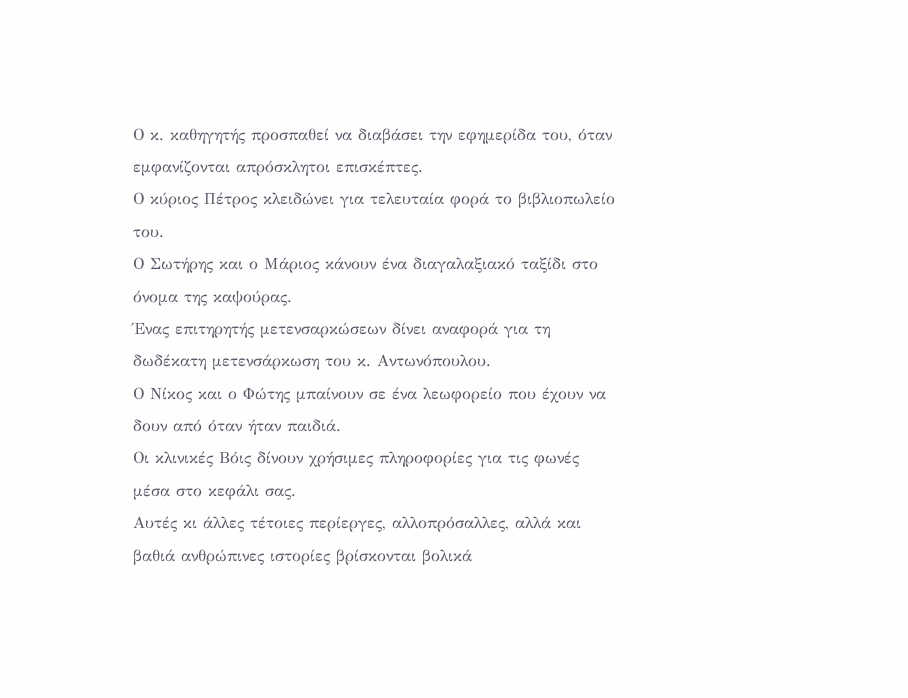Ο κ. καθηγητής προσπαθεί να διαβάσει την εφημερίδα του, όταν εμφανίζονται απρόσκλητοι επισκέπτες.
Ο κύριος Πέτρος κλειδώνει για τελευταία φορά το βιβλιοπωλείο του.
Ο Σωτήρης και ο Μάριος κάνουν ένα διαγαλαξιακό ταξίδι στο όνομα της καψούρας.
Ένας επιτηρητής μετενσαρκώσεων δίνει αναφορά για τη δωδέκατη μετενσάρκωση του κ. Αντωνόπουλου.
Ο Νίκος και ο Φώτης μπαίνουν σε ένα λεωφορείο που έχουν να δουν από όταν ήταν παιδιά.
Οι κλινικές Βόις δίνουν χρήσιμες πληροφορίες για τις φωνές μέσα στο κεφάλι σας.
Αυτές κι άλλες τέτοιες περίεργες, αλλοπρόσαλλες, αλλά και βαθιά ανθρώπινες ιστορίες βρίσκονται βολικά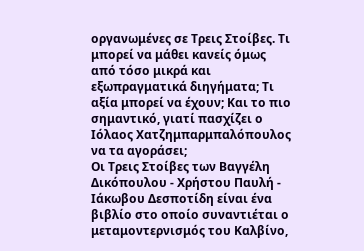οργανωμένες σε Τρεις Στοίβες. Τι μπορεί να μάθει κανείς όμως από τόσο μικρά και εξωπραγματικά διηγήματα; Τι αξία μπορεί να έχουν; Και το πιο σημαντικό, γιατί πασχίζει ο Ιόλαος Χατζημπαρμπαλόπουλος να τα αγοράσει;
Οι Τρεις Στοίβες των Βαγγέλη Δικόπουλου - Χρήστου Παυλή - Ιάκωβου Δεσποτίδη είναι ένα βιβλίο στο οποίο συναντιέται ο μεταμοντερνισμός του Καλβίνο,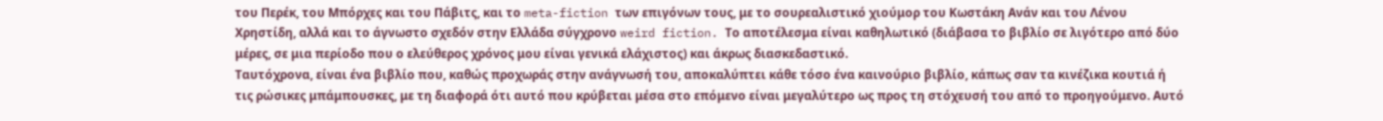του Περέκ, του Μπόρχες και του Πάβιτς, και το meta-fiction των επιγόνων τους, με το σουρεαλιστικό χιούμορ του Κωστάκη Ανάν και του Λένου Χρηστίδη, αλλά και το άγνωστο σχεδόν στην Ελλάδα σύγχρονο weird fiction. Το αποτέλεσμα είναι καθηλωτικό (διάβασα το βιβλίο σε λιγότερο από δύο μέρες, σε μια περίοδο που ο ελεύθερος χρόνος μου είναι γενικά ελάχιστος) και άκρως διασκεδαστικό.
Ταυτόχρονα, είναι ένα βιβλίο που, καθώς προχωράς στην ανάγνωσή του, αποκαλύπτει κάθε τόσο ένα καινούριο βιβλίο, κάπως σαν τα κινέζικα κουτιά ή τις ρώσικες μπάμπουσκες, με τη διαφορά ότι αυτό που κρύβεται μέσα στο επόμενο είναι μεγαλύτερο ως προς τη στόχευσή του από το προηγούμενο. Αυτό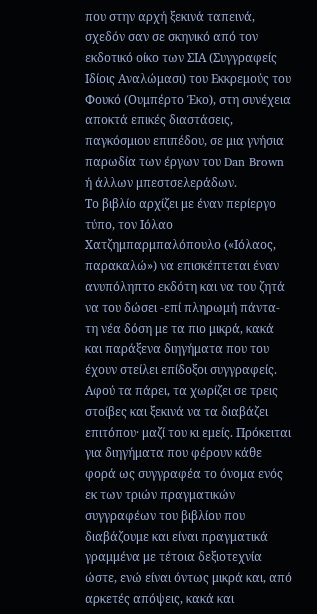που στην αρχή ξεκινά ταπεινά, σχεδόν σαν σε σκηνικό από τον εκδοτικό οίκο των ΣΙΑ (Συγγραφείς Ιδίοις Αναλώμασι) του Εκκρεμούς του Φουκό (Ουμπέρτο Έκο), στη συνέχεια αποκτά επικές διαστάσεις, παγκόσμιου επιπέδου, σε μια γνήσια παρωδία των έργων του Dan Brown ή άλλων μπεστσελεράδων.
Το βιβλίο αρχίζει με έναν περίεργο τύπο, τον Ιόλαο Χατζημπαρμπαλόπουλο («Ιόλαος, παρακαλώ») να επισκέπτεται έναν ανυπόληπτο εκδότη και να του ζητά να του δώσει -επί πληρωμή πάντα- τη νέα δόση με τα πιο μικρά, κακά και παράξενα διηγήματα που του έχουν στείλει επίδοξοι συγγραφείς. Αφού τα πάρει, τα χωρίζει σε τρεις στοίβες και ξεκινά να τα διαβάζει επιτόπου· μαζί του κι εμείς. Πρόκειται για διηγήματα που φέρουν κάθε φορά ως συγγραφέα το όνομα ενός εκ των τριών πραγματικών συγγραφέων του βιβλίου που διαβάζουμε και είναι πραγματικά γραμμένα με τέτοια δεξιοτεχνία ώστε, ενώ είναι όντως μικρά και, από αρκετές απόψεις, κακά και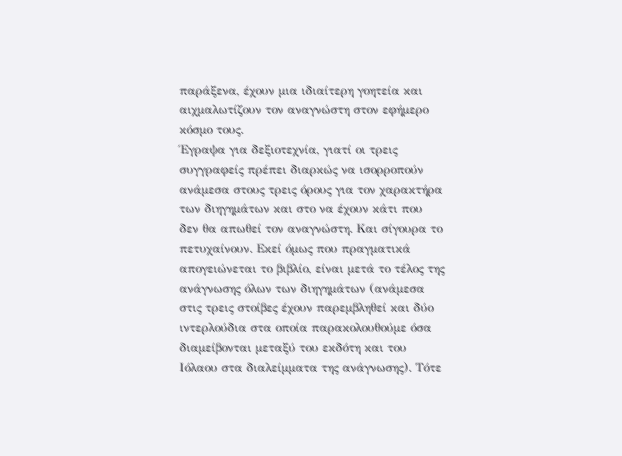παράξενα, έχουν μια ιδιαίτερη γοητεία και αιχμαλωτίζουν τον αναγνώστη στον εφήμερο κόσμο τους.
Έγραψα για δεξιοτεχνία, γιατί οι τρεις συγγραφείς πρέπει διαρκώς να ισορροπούν ανάμεσα στους τρεις όρους για τον χαρακτήρα των διηγημάτων και στο να έχουν κάτι που δεν θα απωθεί τον αναγνώστη. Και σίγουρα το πετυχαίνουν. Εκεί όμως που πραγματικά απογειώνεται το βιβλίο, είναι μετά το τέλος της ανάγνωσης όλων των διηγημάτων (ανάμεσα στις τρεις στοίβες έχουν παρεμβληθεί και δύο ιντερλούδια στα οποία παρακολουθούμε όσα διαμείβονται μεταξύ του εκδότη και του Ιόλαου στα διαλείμματα της ανάγνωσης). Τότε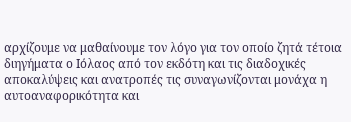αρχίζουμε να μαθαίνουμε τον λόγο για τον οποίο ζητά τέτοια διηγήματα ο Ιόλαος από τον εκδότη και τις διαδοχικές αποκαλύψεις και ανατροπές τις συναγωνίζονται μονάχα η αυτοαναφορικότητα και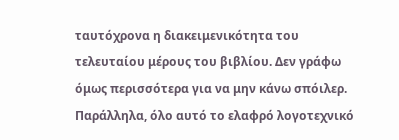ταυτόχρονα η διακειμενικότητα του τελευταίου μέρους του βιβλίου. Δεν γράφω όμως περισσότερα για να μην κάνω σπόιλερ.
Παράλληλα, όλο αυτό το ελαφρό λογοτεχνικό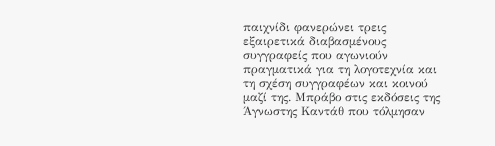παιχνίδι φανερώνει τρεις εξαιρετικά διαβασμένους συγγραφείς που αγωνιούν πραγματικά για τη λογοτεχνία και τη σχέση συγγραφέων και κοινού μαζί της. Μπράβο στις εκδόσεις της Άγνωστης Καντάθ που τόλμησαν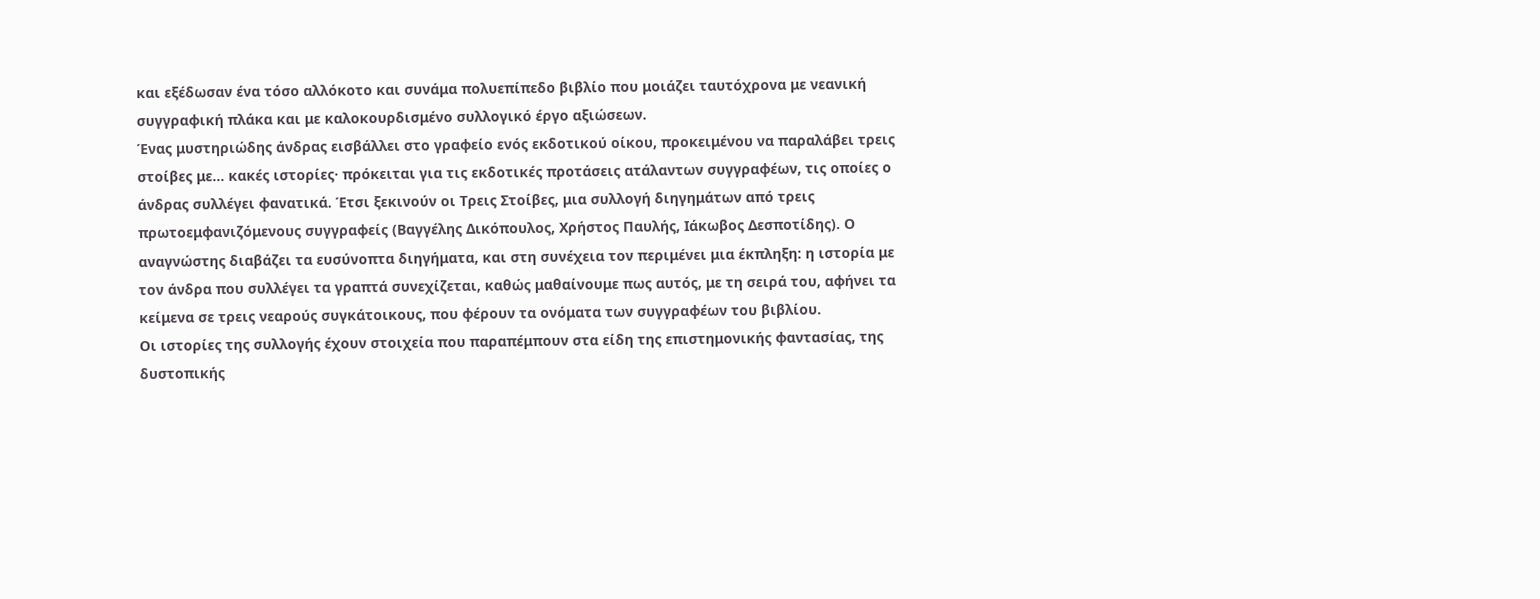και εξέδωσαν ένα τόσο αλλόκοτο και συνάμα πολυεπίπεδο βιβλίο που μοιάζει ταυτόχρονα με νεανική συγγραφική πλάκα και με καλοκουρδισμένο συλλογικό έργο αξιώσεων.
Ένας μυστηριώδης άνδρας εισβάλλει στο γραφείο ενός εκδοτικού οίκου, προκειμένου να παραλάβει τρεις στοίβες με… κακές ιστορίες· πρόκειται για τις εκδοτικές προτάσεις ατάλαντων συγγραφέων, τις οποίες ο άνδρας συλλέγει φανατικά. Έτσι ξεκινούν οι Τρεις Στοίβες, μια συλλογή διηγημάτων από τρεις πρωτοεμφανιζόμενους συγγραφείς (Βαγγέλης Δικόπουλος, Χρήστος Παυλής, Ιάκωβος Δεσποτίδης). Ο αναγνώστης διαβάζει τα ευσύνοπτα διηγήματα, και στη συνέχεια τον περιμένει μια έκπληξη: η ιστορία με τον άνδρα που συλλέγει τα γραπτά συνεχίζεται, καθώς μαθαίνουμε πως αυτός, με τη σειρά του, αφήνει τα κείμενα σε τρεις νεαρούς συγκάτοικους, που φέρουν τα ονόματα των συγγραφέων του βιβλίου.
Οι ιστορίες της συλλογής έχουν στοιχεία που παραπέμπουν στα είδη της επιστημονικής φαντασίας, της δυστοπικής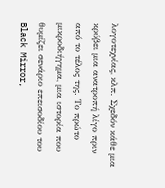λογοτεχνίας, κλπ. Σχεδόν κάθε μια κρύβει μια ανατροπή λίγο πριν από το τέλος της. Το πρώτο μικροδιήγημα, μια ιστορία που θυμίζει σενάριο επεισοδίου του Black Mirror,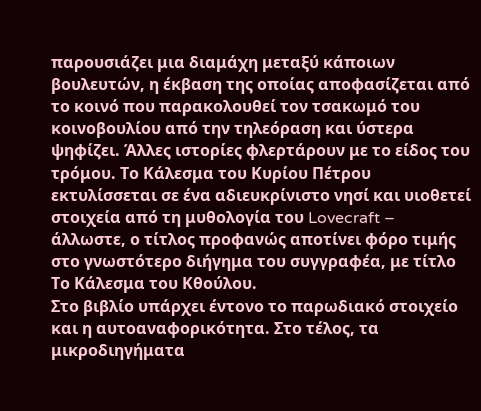παρουσιάζει μια διαμάχη μεταξύ κάποιων βουλευτών, η έκβαση της οποίας αποφασίζεται από το κοινό που παρακολουθεί τον τσακωμό του κοινοβουλίου από την τηλεόραση και ύστερα ψηφίζει. Άλλες ιστορίες φλερτάρουν με το είδος του τρόμου. Το Κάλεσμα του Κυρίου Πέτρου εκτυλίσσεται σε ένα αδιευκρίνιστο νησί και υιοθετεί στοιχεία από τη μυθολογία του Lovecraft – άλλωστε, ο τίτλος προφανώς αποτίνει φόρο τιμής στο γνωστότερο διήγημα του συγγραφέα, με τίτλο Το Kάλεσμα του Κθούλου.
Στο βιβλίο υπάρχει έντονο το παρωδιακό στοιχείο και η αυτοαναφορικότητα. Στο τέλος, τα μικροδιηγήματα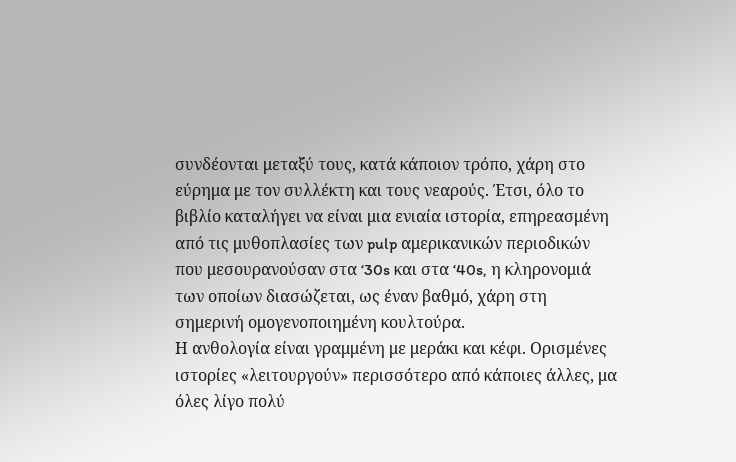συνδέονται μεταξύ τους, κατά κάποιον τρόπο, χάρη στο εύρημα με τον συλλέκτη και τους νεαρούς. Έτσι, όλο το βιβλίο καταλήγει να είναι μια ενιαία ιστορία, επηρεασμένη από τις μυθοπλασίες των pulp αμερικανικών περιοδικών που μεσουρανούσαν στα ‘30s και στα ‘40s, η κληρονομιά των οποίων διασώζεται, ως έναν βαθμό, χάρη στη σημερινή ομογενοποιημένη κουλτούρα.
Η ανθολογία είναι γραμμένη με μεράκι και κέφι. Ορισμένες ιστορίες «λειτουργούν» περισσότερο από κάποιες άλλες, μα όλες λίγο πολύ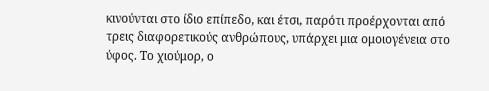κινούνται στο ίδιο επίπεδο, και έτσι, παρότι προέρχονται από τρεις διαφορετικούς ανθρώπους, υπάρχει μια ομοιογένεια στο ύφος. Το χιούμορ, ο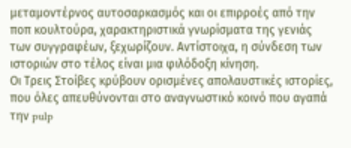μεταμοντέρνος αυτοσαρκασμός και οι επιρροές από την ποπ κουλτούρα, χαρακτηριστικά γνωρίσματα της γενιάς των συγγραφέων, ξεχωρίζουν. Αντίστοιχα, η σύνδεση των ιστοριών στο τέλος είναι μια φιλόδοξη κίνηση.
Οι Τρεις Στοίβες κρύβουν ορισμένες απολαυστικές ιστορίες, που όλες απευθύνονται στο αναγνωστικό κοινό που αγαπά την pulp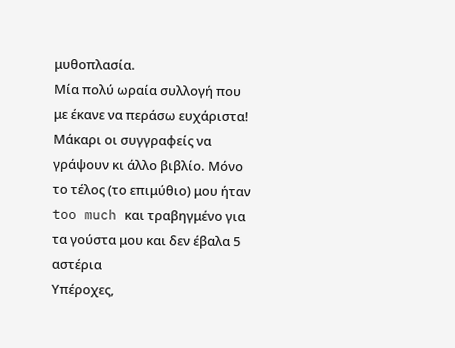μυθοπλασία.
Μία πολύ ωραία συλλογή που με έκανε να περάσω ευχάριστα! Μάκαρι οι συγγραφείς να γράψουν κι άλλο βιβλίο. Μόνο το τέλος (το επιμύθιο) μου ήταν too much και τραβηγμένο για τα γούστα μου και δεν έβαλα 5 αστέρια
Υπέροχες,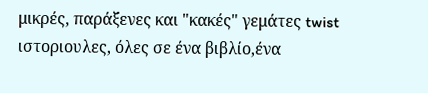μικρές, παράξενες και "κακές" γεμάτες twist ιστοριουλες, όλες σε ένα βιβλίο,ένα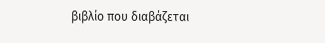βιβλίο που διαβάζεται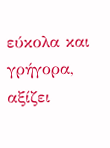εύκολα και γρήγορα, αξίζει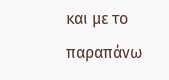και με το παραπάνω